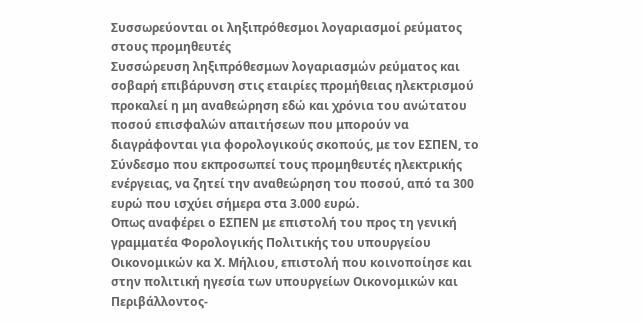Συσσωρεύονται οι ληξιπρόθεσμοι λογαριασμοί ρεύματος στους προμηθευτές
Συσσώρευση ληξιπρόθεσμων λογαριασμών ρεύματος και σοβαρή επιβάρυνση στις εταιρίες προμήθειας ηλεκτρισμού προκαλεί η μη αναθεώρηση εδώ και χρόνια του ανώτατου ποσού επισφαλών απαιτήσεων που μπορούν να διαγράφονται για φορολογικούς σκοπούς, με τον ΕΣΠΕΝ, το Σύνδεσμο που εκπροσωπεί τους προμηθευτές ηλεκτρικής ενέργειας, να ζητεί την αναθεώρηση του ποσού, από τα 300 ευρώ που ισχύει σήμερα στα 3.000 ευρώ.
Οπως αναφέρει ο ΕΣΠΕΝ με επιστολή του προς τη γενική γραμματέα Φορολογικής Πολιτικής του υπουργείου Οικονομικών κα Χ. Μήλιου, επιστολή που κοινοποίησε και στην πολιτική ηγεσία των υπουργείων Οικονομικών και Περιβάλλοντος-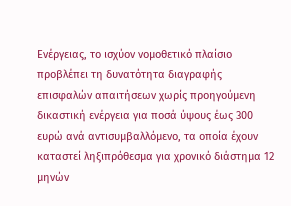Ενέργειας, το ισχύον νομοθετικό πλαίσιο προβλέπει τη δυνατότητα διαγραφής επισφαλών απαιτήσεων χωρίς προηγούμενη δικαστική ενέργεια για ποσά ύψους έως 300 ευρώ ανά αντισυμβαλλόμενο, τα οποία έχουν καταστεί ληξιπρόθεσμα για χρονικό διάστημα 12 μηνών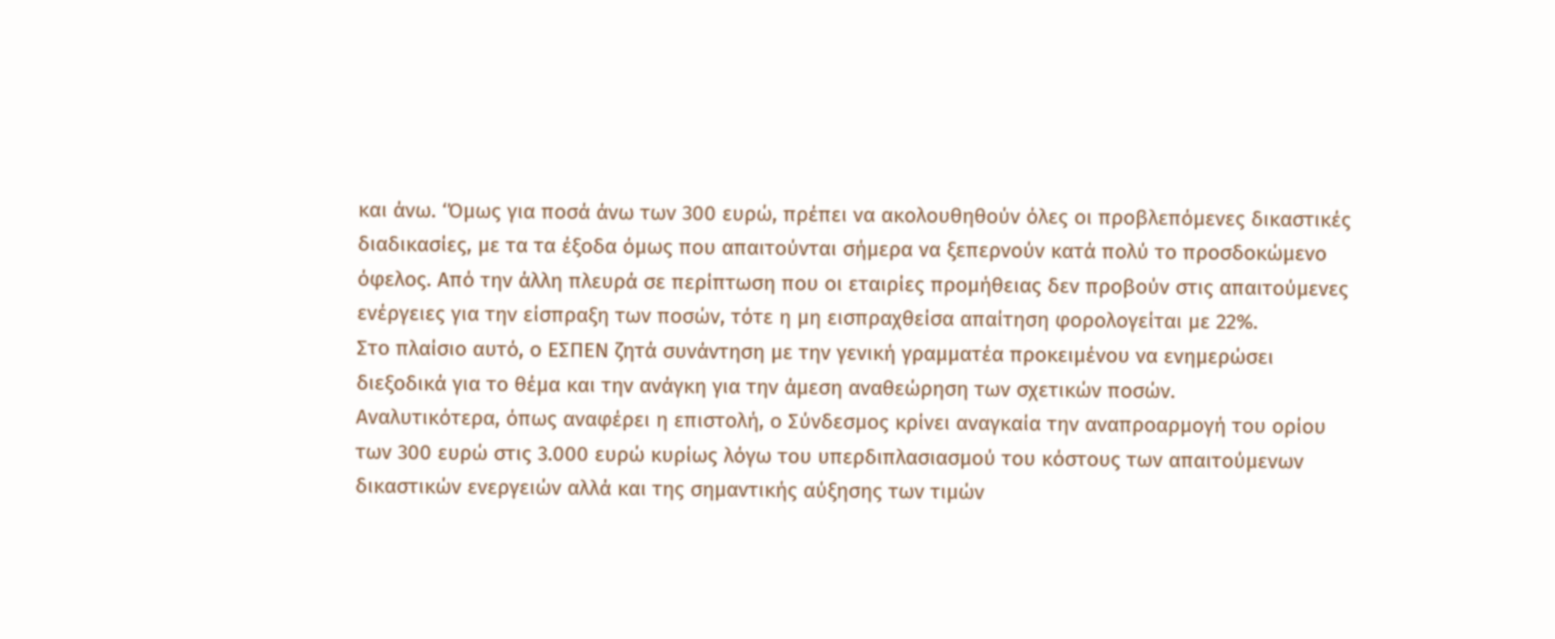και άνω. ‘Όμως για ποσά άνω των 300 ευρώ, πρέπει να ακολουθηθούν όλες οι προβλεπόμενες δικαστικές διαδικασίες, με τα τα έξοδα όμως που απαιτούνται σήμερα να ξεπερνούν κατά πολύ το προσδοκώμενο όφελος. Από την άλλη πλευρά σε περίπτωση που οι εταιρίες προμήθειας δεν προβούν στις απαιτούμενες ενέργειες για την είσπραξη των ποσών, τότε η μη εισπραχθείσα απαίτηση φορολογείται με 22%.
Στο πλαίσιο αυτό, ο ΕΣΠΕΝ ζητά συνάντηση με την γενική γραμματέα προκειμένου να ενημερώσει διεξοδικά για το θέμα και την ανάγκη για την άμεση αναθεώρηση των σχετικών ποσών.
Αναλυτικότερα, όπως αναφέρει η επιστολή, ο Σύνδεσμος κρίνει αναγκαία την αναπροαρμογή του ορίου των 300 ευρώ στις 3.000 ευρώ κυρίως λόγω του υπερδιπλασιασμού του κόστους των απαιτούμενων δικαστικών ενεργειών αλλά και της σημαντικής αύξησης των τιμών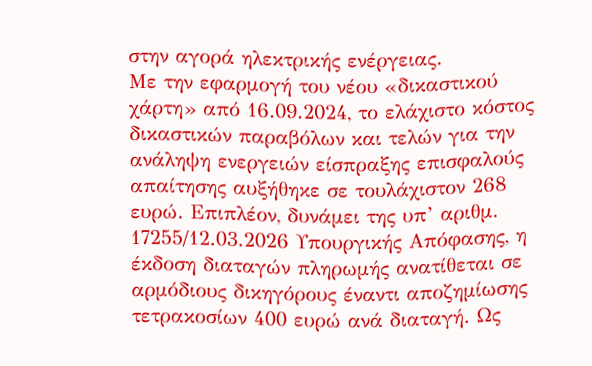στην αγορά ηλεκτρικής ενέργειας.
Με την εφαρμογή του νέου «δικαστικού χάρτη» από 16.09.2024, το ελάχιστο κόστος δικαστικών παραβόλων και τελών για την ανάληψη ενεργειών είσπραξης επισφαλούς απαίτησης αυξήθηκε σε τουλάχιστον 268 ευρώ. Επιπλέον, δυνάμει της υπ’ αριθμ. 17255/12.03.2026 Υπουργικής Απόφασης, η έκδοση διαταγών πληρωμής ανατίθεται σε αρμόδιους δικηγόρους έναντι αποζημίωσης τετρακοσίων 400 ευρώ ανά διαταγή. Ως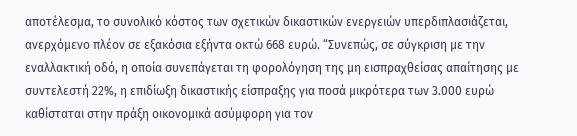αποτέλεσμα, το συνολικό κόστος των σχετικών δικαστικών ενεργειών υπερδιπλασιάζεται, ανερχόμενο πλέον σε εξακόσια εξήντα οκτώ 668 ευρώ. “Συνεπώς, σε σύγκριση με την εναλλακτική οδό, η οποία συνεπάγεται τη φορολόγηση της μη εισπραχθείσας απαίτησης με συντελεστή 22%, η επιδίωξη δικαστικής είσπραξης για ποσά μικρότερα των 3.000 ευρώ καθίσταται στην πράξη οικονομικά ασύμφορη για τον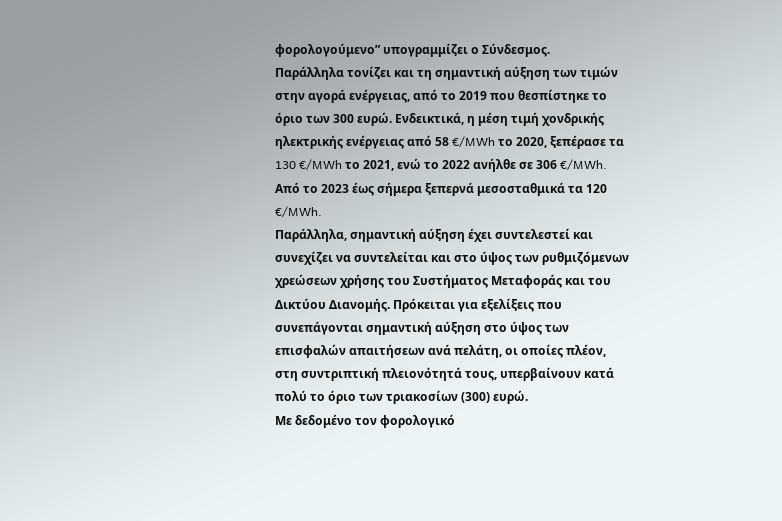φορολογούμενο” υπογραμμίζει ο Σύνδεσμος.
Παράλληλα τονίζει και τη σημαντική αύξηση των τιμών στην αγορά ενέργειας, από το 2019 που θεσπίστηκε το όριο των 300 ευρώ. Ενδεικτικά, η μέση τιμή χονδρικής ηλεκτρικής ενέργειας από 58 €/MWh το 2020, ξεπέρασε τα 130 €/MWh το 2021, ενώ το 2022 ανήλθε σε 306 €/MWh. Από το 2023 έως σήμερα ξεπερνά μεσοσταθμικά τα 120 €/MWh.
Παράλληλα, σημαντική αύξηση έχει συντελεστεί και συνεχίζει να συντελείται και στο ύψος των ρυθμιζόμενων χρεώσεων χρήσης του Συστήματος Μεταφοράς και του Δικτύου Διανομής. Πρόκειται για εξελίξεις που συνεπάγονται σημαντική αύξηση στο ύψος των επισφαλών απαιτήσεων ανά πελάτη, οι οποίες πλέον, στη συντριπτική πλειονότητά τους, υπερβαίνουν κατά πολύ το όριο των τριακοσίων (300) ευρώ.
Με δεδομένο τον φορολογικό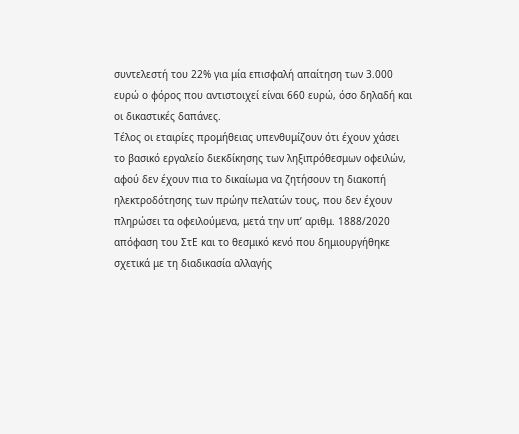συντελεστή του 22% για μία επισφαλή απαίτηση των 3.000 ευρώ ο φόρος που αντιστοιχεί είναι 660 ευρώ, όσο δηλαδή και οι δικαστικές δαπάνες.
Τέλος οι εταιρίες προμήθειας υπενθυμίζουν ότι έχουν χάσει το βασικό εργαλείο διεκδίκησης των ληξιπρόθεσμων οφειλών, αφού δεν έχουν πια το δικαίωμα να ζητήσουν τη διακοπή ηλεκτροδότησης των πρώην πελατών τους, που δεν έχουν πληρώσει τα οφειλούμενα, μετά την υπ’ αριθμ. 1888/2020 απόφαση του ΣτΕ και το θεσμικό κενό που δημιουργήθηκε σχετικά με τη διαδικασία αλλαγής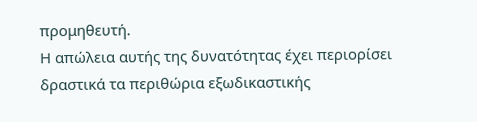προμηθευτή.
Η απώλεια αυτής της δυνατότητας έχει περιορίσει δραστικά τα περιθώρια εξωδικαστικής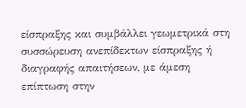είσπραξης και συμβάλλει γεωμετρικά στη συσσώρευση ανεπίδεκτων είσπραξης ή διαγραφής απαιτήσεων, με άμεση επίπτωση στην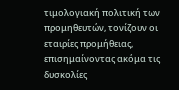τιμολογιακή πολιτική των προμηθευτών, τονίζουν οι εταιρίες προμήθειας, επισημαίνοντας ακόμα τις δυσκολίες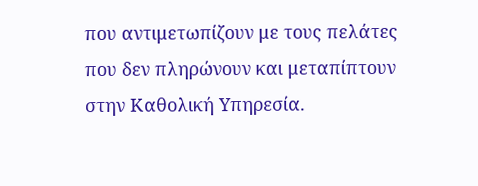που αντιμετωπίζουν με τους πελάτες που δεν πληρώνουν και μεταπίπτουν στην Καθολική Υπηρεσία.